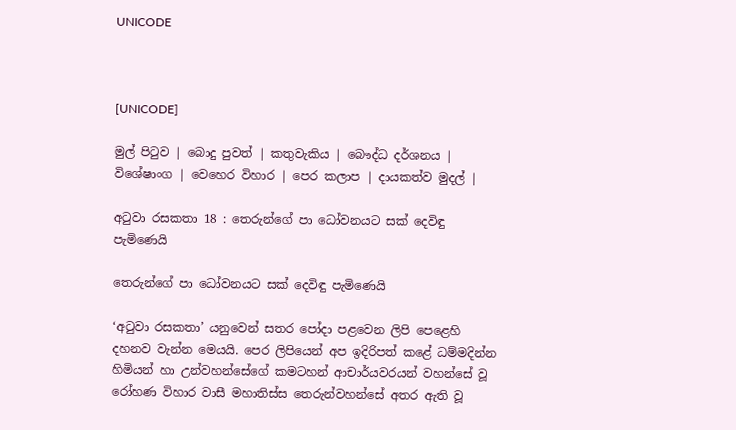UNICODE



[UNICODE]

මුල් පිටුව | බොදු පුවත් | කතුවැකිය | බෞද්ධ දර්ශනය | විශේෂාංග | වෙහෙර විහාර | පෙර කලාප | දායකත්ව මුදල් |

අටුවා රසකතා 18 : තෙරුන්ගේ පා ධෝවනයට සක් දෙවිඳු පැමිණෙයි

තෙරුන්ගේ පා ධෝවනයට සක් දෙවිඳු පැමිණෙයි

‘අටුවා රසකතා’ යනුවෙන් සතර පෝදා පළවෙන ලිපි පෙළෙහි දහනව වැන්න මෙයයි. පෙර ලිපියෙන් අප ඉදිරිපත් කළේ ධම්මදින්න හිමියන් හා උන්වහන්සේගේ කමටහන් ආචාර්යවරයන් වහන්සේ වූ රෝහණ විහාර වාසී මහාතිස්ස තෙරුන්වහන්සේ අතර ඇති වූ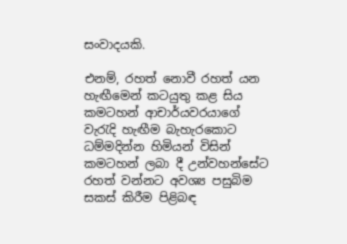සංවාදයකි.

එනම්, රහත් නොවී රහත් යන හැඟීමෙන් කටයුතු කළ සිය කමටහන් ආචාර්යවරයාගේ වැරැදි හැඟීම බැහැරකොට ධම්මදින්න හිමියන් විසින් කමටහන් ලබා දී උන්වහන්සේට රහත් වන්නට අවශ්‍ය පසුබිම සකස් කිරීම පිළිබඳ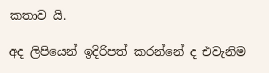කතාව යි.

අද ලිපියෙන් ඉදිරිපත් කරන්නේ ද එවැනිම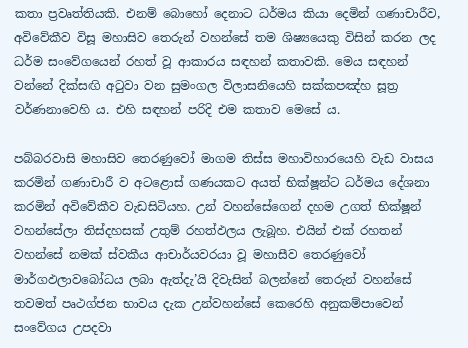කතා ප්‍රවෘත්තියකි. එනම් බොහෝ දෙනාට ධර්මය කියා දෙමින් ගණාචාරීව, අවිවේකීව විසූ මහාසිව තෙරුන් වහන්සේ තම ශිෂ්‍යයෙකු විසින් කරන ලද ධර්ම සංවේගයෙන් රහත් වූ ආකාරය සඳහන් කතාවකි. මෙය සඳහන් වන්නේ දික්සඟි අටුවා වන සුමංගල විලාසනියෙහි සක්කපඤ්හ සූත්‍ර වර්ණනාවෙහි ය. එහි සඳහන් පරිදි එම කතාව මෙසේ ය.

පබ්බරවාසි මහාසිව තෙරණුවෝ මාගම තිස්ස මහාවිහාරයෙහි වැඩ වාසය කරමින් ගණාචාරී ව අටළොස් ගණයකට අයත් භික්ෂූන්ට ධර්මය දේශනා කරමින් අවිවේකීව වැඩසිටියහ. උන් වහන්සේගෙන් දහම උගත් භික්ෂූන් වහන්සේලා තිස්දහසක් උතුම් රහත්ඵලය ලැබූහ. එයින් එක් රහතන් වහන්සේ නමක් ස්වකීය ආචාර්යවරයා වූ මහාසීව තෙරණුවෝ මාර්ගඵලාවබෝධය ලබා ඇත්දැ’යි දිවැසින් බලන්නේ තෙරුන් වහන්සේ තවමත් පෘථග්ජන භාවය දැක උන්වහන්සේ කෙරෙහි අනුකම්පාවෙන් සංවේගය උපදවා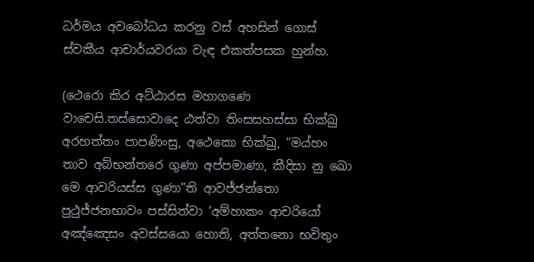ධර්මය අවබෝධය කරනු වස් අහසින් ගොස් ස්වකීය ආචාර්යවරයා වැඳ එකත්පසක හුන්හ.

(ථෙරො කිර අට්ඨාරස මහාගණෙ වාචෙසි.තස්සොවාදෙ ඨත්වා තිංසසහස්සා භික්ඛු අරහත්තං පාපණිංසු, අථෙකො භික්ඛු, “මය්හං තාව අබ්භන්තරෙ ගුණා අප්පමාණා, කීදිසා නු ඛො මෙ ආවරියස්ස ගුණා”ති ආවජ්ජන්තො පුථුජ්ජනභාවං පස්සිත්වා ‘අම්හාකං ආචරියෝ අඤ්ඤෙසං අවස්සයො හොති, අත්තනො භවිතුං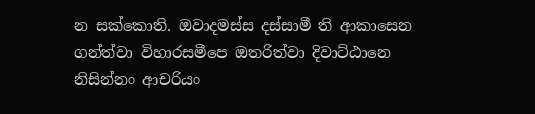න සක්කොති. ඔවාදමස්ස දස්සාමී ති ආකාසෙන ගන්ත්වා විහාරසමීපෙ ඔතරිත්වා දිවාට්ඨානෙ නිසින්නං ආචරියං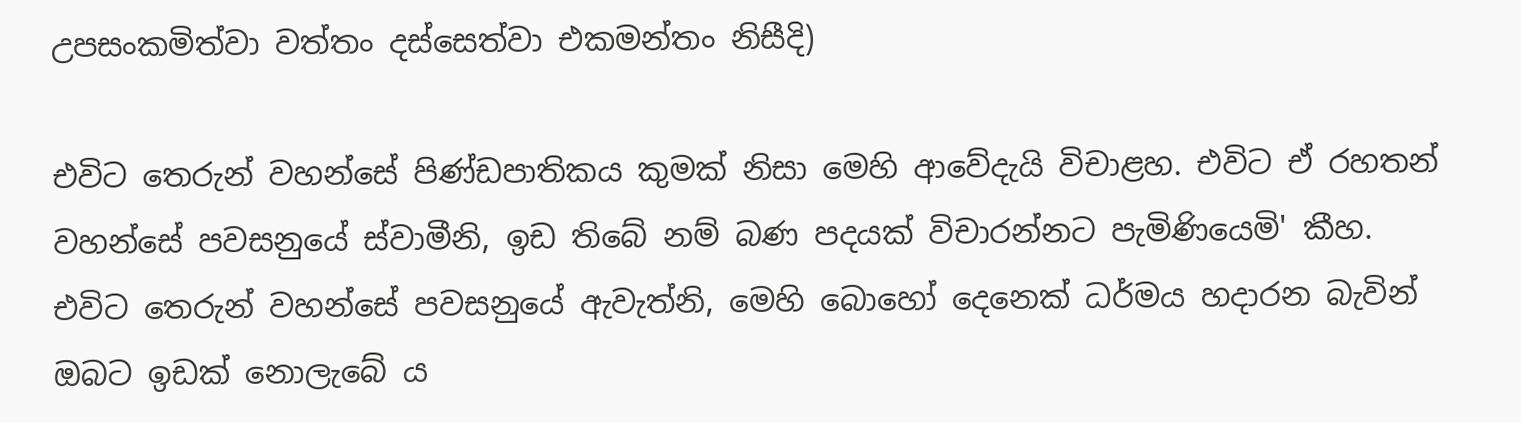උපසංකමිත්වා වත්තං දස්සෙත්වා එකමන්තං නිසීදි)

එවිට තෙරුන් වහන්සේ පිණ්ඩපාතිකය කුමක් නිසා මෙහි ආවේදැයි විචාළහ. එවිට ඒ රහතන් වහන්සේ පවසනුයේ ස්වාමීනි, ඉඩ තිබේ නම් බණ පදයක් විචාරන්නට පැමිණියෙමි' කීහ. එවිට තෙරුන් වහන්සේ පවසනුයේ ඇවැත්නි, මෙහි බොහෝ දෙනෙක් ධර්මය හදාරන බැවින් ඔබට ඉඩක් නොලැබේ ය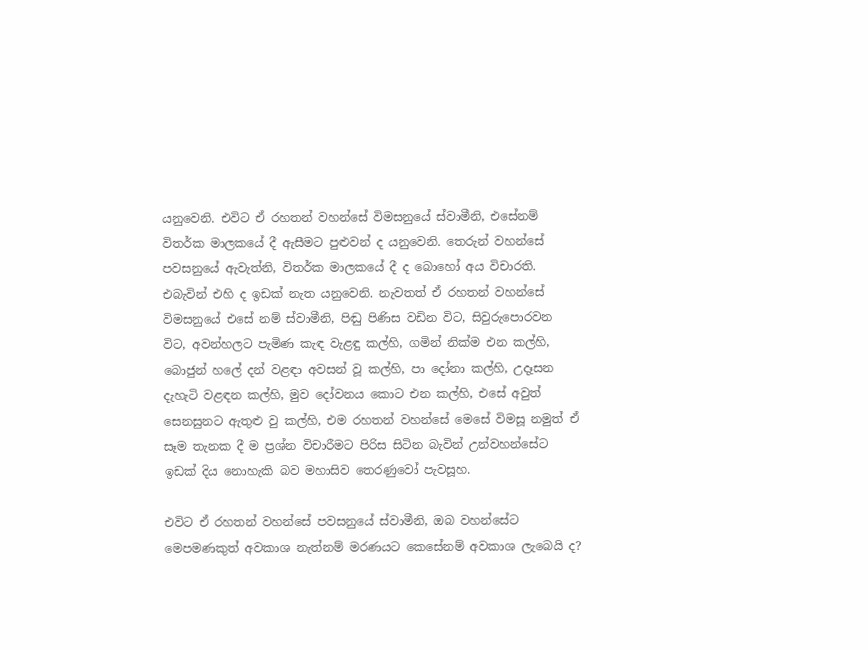යනුවෙනි. එවිට ඒ රහතන් වහන්සේ විමසනුයේ ස්වාමීනි, එසේනම් විතර්ක මාලකයේ දී ඇසීමට පුළුවන් ද යනුවෙනි. තෙරුන් වහන්සේ පවසනුයේ ඇවැත්නි, විතර්ක මාලකයේ දී ද බොහෝ අය විචාරති. එබැවින් එහි ද ඉඩක් නැත යනුවෙනි. නැවතත් ඒ රහතන් වහන්සේ විමසනුයේ එසේ නම් ස්වාමීනි, පිඬු පිණිස වඩින විට, සිවුරුපොරවන විට, අවන්හලට පැමිණ කැඳ වැළඳු කල්හි, ගමින් නික්ම එන කල්හි, බොජුන් හලේ දන් වළඳා අවසන් වූ කල්හි, පා දෝනා කල්හි, උදෑසන දැහැටි වළඳන කල්හි, මුව දෝවනය කොට එන කල්හි, එසේ අවුත් සෙනසුනට ඇතුළු වු කල්හි, එම රහතන් වහන්සේ මෙසේ විමසූ නමුත් ඒ සෑම තැනක දී ම ප්‍රශ්න විචාරීමට පිරිස සිටින බැවින් උන්වහන්සේට ඉඩක් දිය නොහැකි බව මහාසිව තෙරණුවෝ පැවසූහ.

එවිට ඒ රහතන් වහන්සේ පවසනුයේ ස්වාමීනි, ඔබ වහන්සේට මෙපමණකුත් අවකාශ නැත්නම් මරණයට කෙසේනම් අවකාශ ලැබෙයි ද?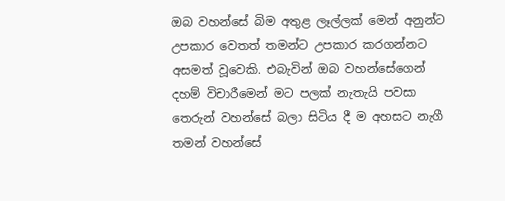ඔබ වහන්සේ බිම අතුළ ලෑල්ලක් මෙන් අනුන්ට උපකාර වෙතත් තමන්ට උපකාර කරගන්නට අසමත් වූවෙකි. එබැවින් ඔබ වහන්සේගෙන් දහම් විචාරීමෙන් මට පලක් නැතැයි පවසා තෙරුන් වහන්සේ බලා සිටිය දී ම අහසට නැගී තමන් වහන්සේ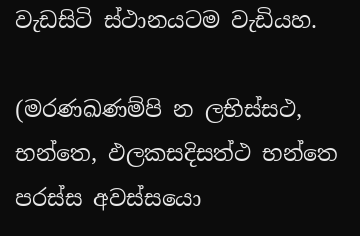වැඩසිටි ස්ථානයටම වැඩියහ.

(මරණඛණම්පි න ලභිස්සථ, භන්තෙ, ඵලකසදිසත්ථ භන්තෙ පරස්ස අවස්සයො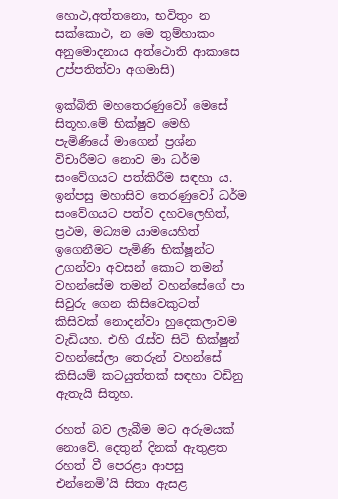හොථ,අත්තනො, භවිතුං න සක්කොථ, න මෙ තුම්හාකං අනුමොදනාය අත්ථොති ආකාසෙ උප්පතිත්වා අගමාසි)

ඉක්බිති මහතෙරණුවෝ මෙසේ සිතූහ.මේ භික්ෂුව මෙහි පැමිණියේ මාගෙන් ප්‍රශ්න විචාරීමට නොව මා ධර්ම සංවේගයට පත්කිරීම සඳහා ය. ඉන්පසු මහාසිව තෙරණුවෝ ධර්ම සංවේගයට පත්ව දහවලෙහිත්, ප්‍රථම, මධ්‍යම යාමයෙහිත් ඉගෙනීමට පැමිණි භික්ෂූන්ට උගන්වා අවසන් කොට තමන් වහන්සේම තමන් වහන්සේගේ පා සිවුරු ගෙන කිසිවෙකුටත් කිසිවක් නොදන්වා හුදෙකලාවම වැඩියහ. එහි රැස්ව සිටි භික්ෂුන් වහන්සේලා තෙරුන් වහන්සේ කිසියම් කටයුත්තක් සඳහා වඩිනු ඇතැයි සිතූහ.

රහත් බව ලැබීම මට අරුමයක් නොවේ. දෙතුන් දිනක් ඇතුළත රහත් වී පෙරළා ආපසු එන්නෙමි’යි සිතා ඇසළ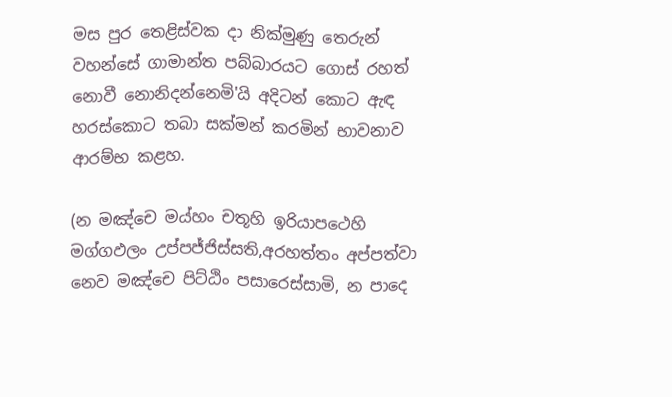මස පුර තෙළිස්වක දා නික්මුණු තෙරුන් වහන්සේ ගාමාන්ත පබ්බාරයට ගොස් රහත් නොවී නොනිදන්නෙමි'යි අදිටන් කොට ඇඳ හරස්කොට තබා සක්මන් කරමින් භාවනාව ආරම්භ කළහ.

(න මඤ්චෙ මය්හං චතූහි ඉරියාපථෙහි මග්ගඵලං උප්පජ්ජිස්සති,අරහත්තං අප්පත්වා නෙව මඤ්චෙ පිට්ඨිං පසාරෙස්සාමි, න පාදෙ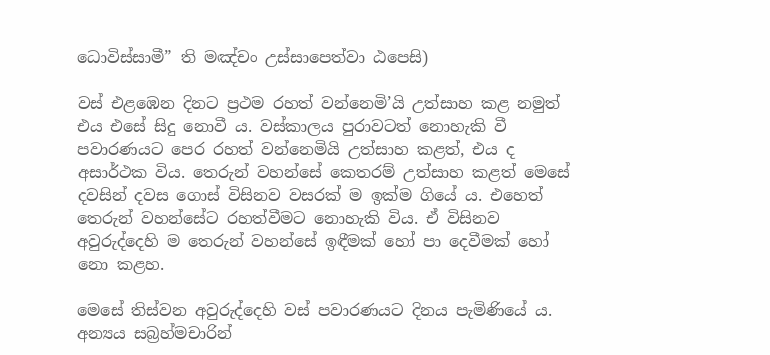ධොවිස්සාමී” ති මඤ්චං උස්සාපෙත්වා ඨපෙසි)

වස් එළඹෙන දිනට ප්‍රථම රහත් වන්නෙමි’යි උත්සාහ කළ නමුත් එය එසේ සිදු නොවී ය. වස්කාලය පුරාවටත් නොහැකි වී පවාරණයට පෙර රහත් වන්නෙමියි උත්සාහ කළත්, එය ද අසාර්ථක විය. තෙරුන් වහන්සේ කෙතරම් උත්සාහ කළත් මෙසේ දවසින් දවස ගොස් විසිනව වසරක් ම ඉක්ම ගියේ ය. එහෙත් තෙරුන් වහන්සේට රහත්වීමට නොහැකි විය. ඒ විසිනව අවුරුද්දෙහි ම තෙරුන් වහන්සේ ඉඳීමක් හෝ පා දෙවීමක් හෝ නො කළහ.

මෙසේ තිස්වන අවුරුද්දෙහි වස් පවාරණයට දිනය පැමිණියේ ය. අන්‍යය සබ්‍රහ්මචාරින්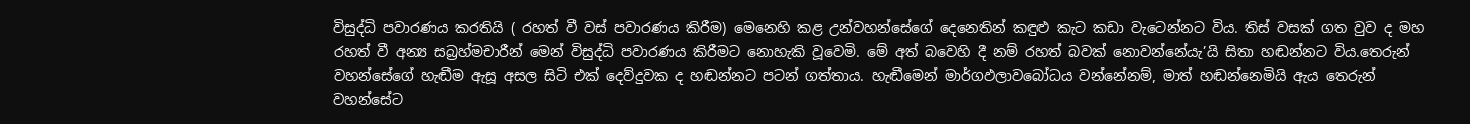විසුද්ධි පවාරණය කරතියි ( රහත් වී වස් පවාරණය කිරීම) මෙනෙහි කළ උන්වහන්සේගේ දෙනෙතින් කඳුළු කැට කඩා වැටෙන්නට විය. තිස් වසක් ගත වුව ද මහ රහත් වී අන්‍ය සබ්‍රහ්මචාරීන් මෙන් විසුද්ධි පවාරණය කිරීමට නොහැකි වූවෙමි. මේ අත් බවෙහි දී නම් රහත් බවක් නොවන්නේයැ’යි සිතා හඬන්නට විය.තෙරුන් වහන්සේගේ හැඬීම ඇසූ අසල සිටි එක් දෙව්දුවක ද හඬන්නට පටන් ගත්තාය. හැඬීමෙන් මාර්ගඵලාවබෝධය වන්නේනම්, මාත් හඬන්නෙමියි ඇය තෙරුන් වහන්සේට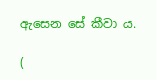ඇසෙන සේ කීවා ය.

(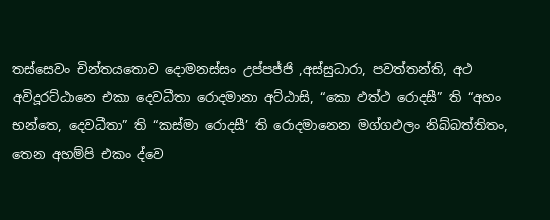තස්සෙවං චින්තයතොව දොමනස්සං උප්පජ්ජි ,අස්සුධාරා, පවත්තන්ති, අථ අවිදූරට්ඨානෙ එකා දෙවධීතා රොදමානා අට්ඨාසි, “කො ඵත්ථ රොදසී” ති “අහං භන්තෙ, දෙවධීතා” ති “කස්මා රොදසී’ ති රොදමානෙන මග්ගඵලං නිබ්බත්තිතං, තෙන අහම්පි එකං ද්වෙ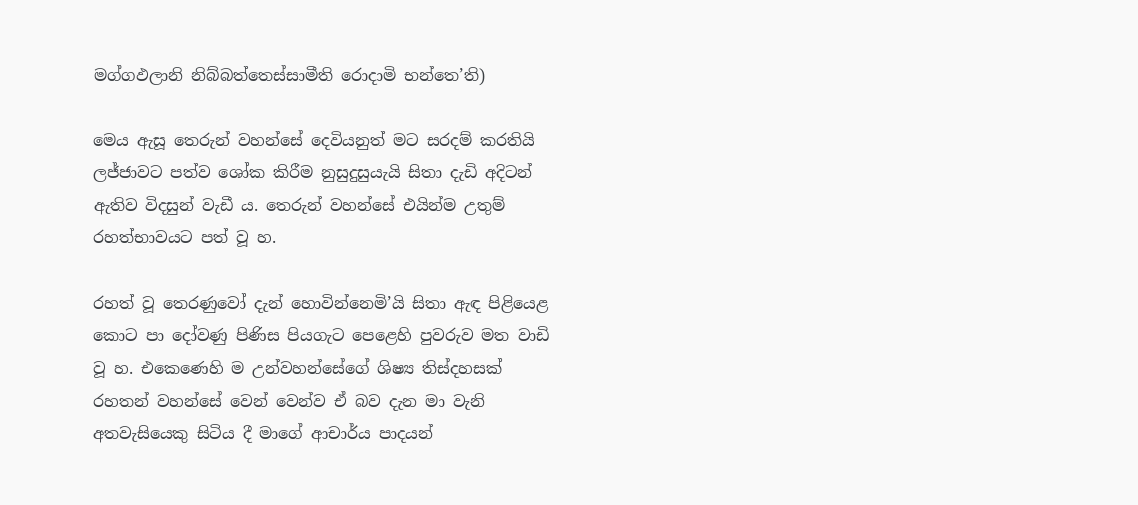මග්ගඵලානි නිබ්බත්තෙස්සාමීති රොදාමි භන්තෙ’ති)

මෙය ඇසූ තෙරුන් වහන්සේ දෙවියනුත් මට සරදම් කරතියි ලජ්ජාවට පත්ව ශෝක කිරීම නුසුදුසුයැයි සිතා දැඩි අදිටන් ඇතිව විදසුන් වැඩී ය. තෙරුන් වහන්සේ එයින්ම උතුම් රහත්භාවයට පත් වූ හ.

රහත් වූ තෙරණුවෝ දැන් හොවින්නෙමි’යි සිතා ඇඳ පිළියෙළ කොට පා දෝවණු පිණිස පියගැට පෙළෙහි පුවරුව මත වාඩි වූ හ. එකෙණෙහි ම උන්වහන්සේගේ ශිෂ්‍ය තිස්දහසක් රහතන් වහන්සේ වෙන් වෙන්ව ඒ බව දැන මා වැනි අතවැසියෙකු සිටිය දී මාගේ ආචාර්ය පාදයන්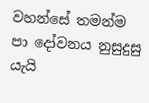වහන්සේ තමන්ම පා දෝවනය නුසුදුසු යැයි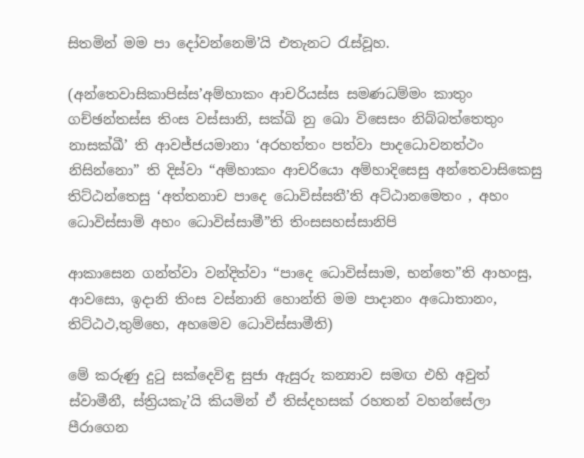සිතමින් මම පා දෝවන්නෙමි’යි එතැනට රැස්වූහ.

(අන්තෙවාසිකාපිස්ස’අම්හාකං ආචරියස්ස සමණධම්මං කාතුං ගච්ඡන්තස්ස තිංස වස්සානි, සක්ඛි නු ඛො විසෙසං නිබ්බත්තෙතුං නාසක්ඛී’ ති ආවජ්ජයමානා ‘අරහත්තං පත්වා පාදධොවනත්ථං නිසින්නො” ති දිස්වා “අම්හාකං ආචරියො අම්හාදිසෙසු අන්තෙවාසිකෙසු තිට්ඨන්තෙසු ‘අත්තනාච පාදෙ ධොවිස්සතී’ති අට්ඨානමෙතං , අහං ධොවිස්සාමි අහං ධොවිස්සාමී”ති තිංසසහස්සානිපි

ආකාසෙන ගන්ත්වා වන්දිත්වා “පාදෙ ධොවිස්සාම, භන්තෙ”ති ආහංසු, ආවසො, ඉදානි තිංස වස්නානි හොන්ති මම පාදානං අධොතානං, තිට්ඨථ,තුම්හෙ, අහමෙව ධොවිස්සාමීති)

මේ කරුණු දුටු සක්දෙවිඳු සුජා ඇසුරු කන්‍යාව සමඟ එහි අවුත් ස්වාමීනී, ස්ත්‍රියකැ’යි කියමින් ඒ තිස්දහසක් රහතන් වහන්සේලා පීරාගෙන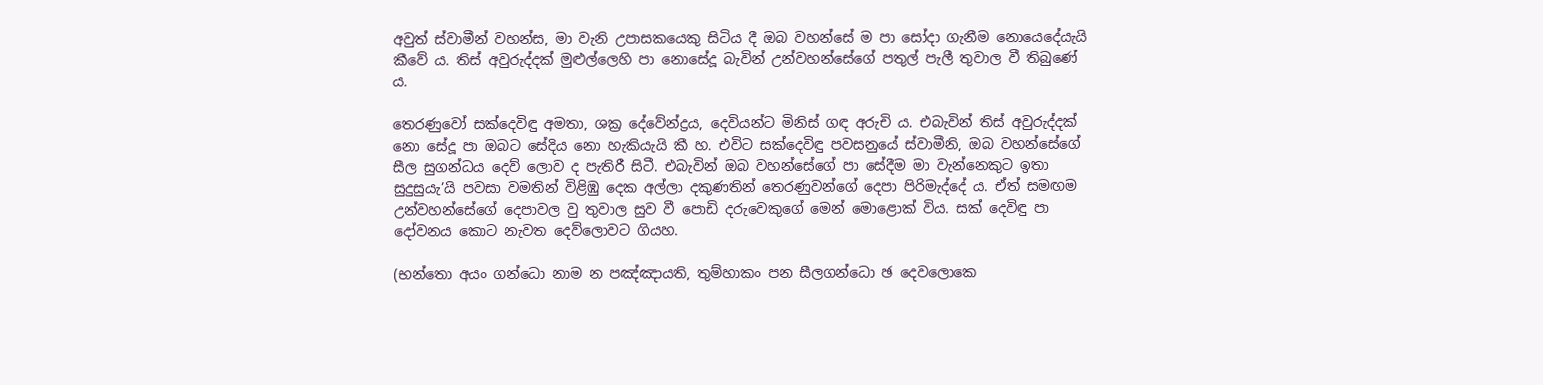අවුත් ස්වාමීන් වහන්ස, මා වැනි උපාසකයෙකු සිටිය දී ඔබ වහන්සේ ම පා සෝදා ගැනීම නොයෙදේයැයි කීවේ ය. තිස් අවුරුද්දක් මුළුල්ලෙහි පා නොසේදූ බැවින් උන්වහන්සේගේ පතුල් පැලී තුවාල වී තිබුණේ ය.

තෙරණුවෝ සක්දෙවිඳු අමතා, ශක්‍ර දේවේන්ද්‍රය, දෙවියන්ට මිනිස් ගඳ අරුචි ය. එබැවින් තිස් අවුරුද්දක් නො සේදූ පා ඔබට සේදිය නො හැකියැයි කී හ. එවිට සක්දෙවිඳු පවසනුයේ ස්වාමීනි, ඔබ වහන්සේගේ සීල සුගන්ධය දෙව් ලොව ද පැතිරී සිටී. එබැවින් ඔබ වහන්සේගේ පා සේදීම මා වැන්නෙකුට ඉතා සුදුසුයැ’යි පවසා වමතින් විළිඹු දෙක අල්ලා දකුණතින් තෙරණුවන්ගේ දෙපා පිරිමැද්දේ ය. ඒත් සමඟම උන්වහන්සේගේ දෙපාවල වු තුවාල සුව වී පොඩි දරුවෙකුගේ මෙන් මොළොක් විය. සක් දෙවිඳු පා දෝවනය කොට නැවත දෙව්ලොවට ගියහ.

(භන්තො අයං ගන්ධො නාම න පඤ්ඤායති, තුම්හාකං පන සීලගන්ධො ඡ දෙවලොකෙ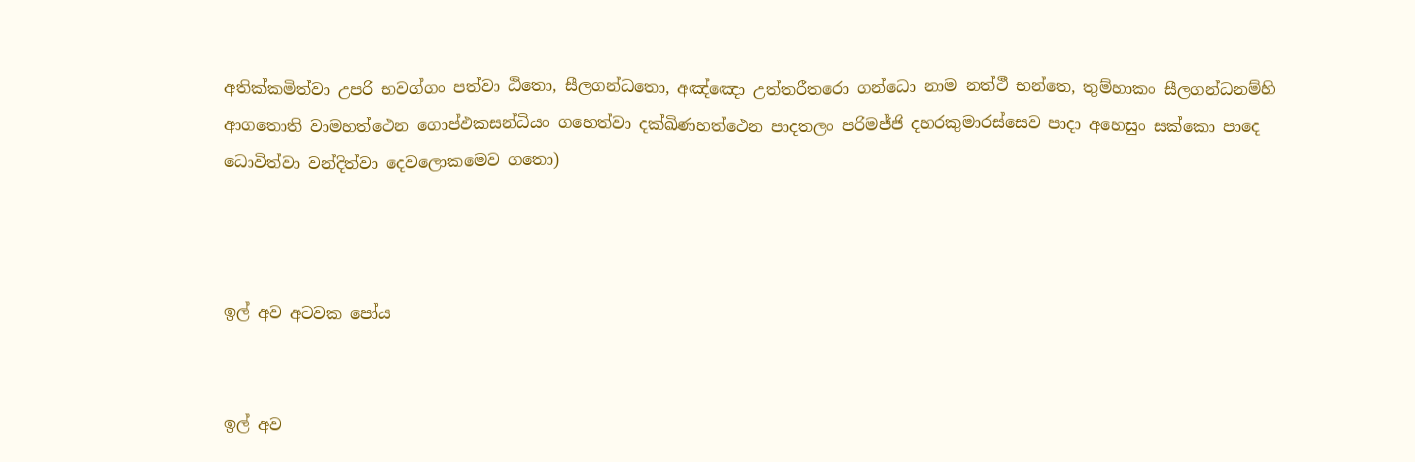අතික්කමිත්වා උපරි භවග්ගං පත්වා ඨිතො, සීලගන්ධතො, අඤ්ඤො උත්තරීතරො ගන්ධො නාම නත්ථී භන්තෙ, තුම්හාකං සීලගන්ධනම්හි ආගතොති වාමහත්ථෙන ගොප්ඵකසන්ධියං ගහෙත්වා දක්ඛිණහත්ථෙන පාදතලං පරිමජ්ජි දහරකුමාරස්සෙව පාදා අහෙසුං සක්කො පාදෙ ධොවිත්වා වන්දිත්වා දෙවලොකමෙව ගතො)



ඉල් අව අටවක පෝය


ඉල් අව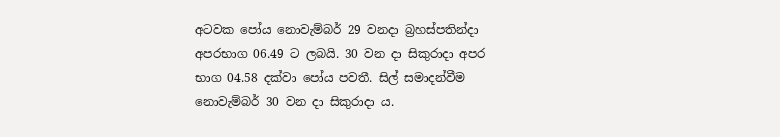අටවක පෝය නොවැම්බර් 29 වනදා බ්‍රහස්පතින්දා අපරභාග 06.49 ට ලබයි. 30 වන දා සිකුරාදා අපර භාග 04.58 දක්වා පෝය පවතී. සිල් සමාදන්වීම නොවැම්බර් 30 වන දා සිකුරාදා ය.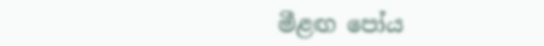මීළඟ පෝය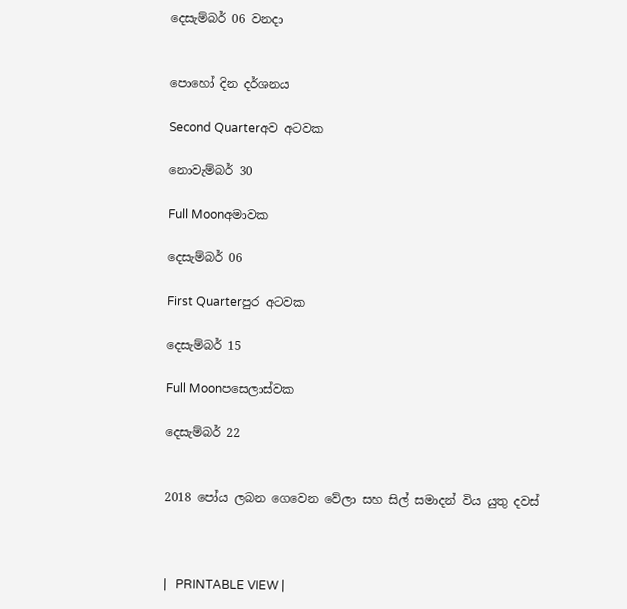දෙසැම්බර් 06 වනදා


පොහෝ දින දර්ශනය

Second Quarterඅව අටවක

නොවැම්බර් 30

Full Moonඅමාවක

දෙසැම්බර් 06

First Quarterපුර අටවක

දෙසැම්බර් 15

Full Moonපසෙලාස්වක

දෙසැම්බර් 22


2018 පෝය ලබන ගෙවෙන වේලා සහ සිල් සමාදන් විය යුතු දවස්



|   PRINTABLE VIEW |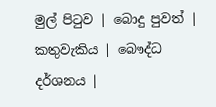මුල් පිටුව | බොදු පුවත් | කතුවැකිය | බෞද්ධ දර්ශනය |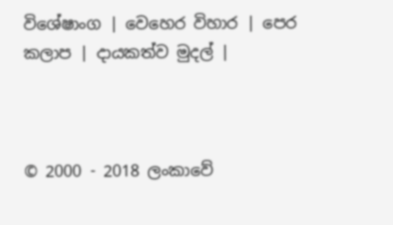විශේෂාංග | වෙහෙර විහාර | පෙර කලාප | දායකත්ව මුදල් |



© 2000 - 2018 ලංකාවේ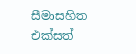සීමාසහිත එක්සත්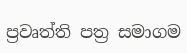ප්‍රවෘත්ති පත්‍ර සමාගම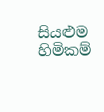සියළුම හිමිකම්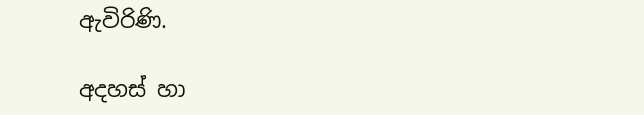ඇවිරිණි.

අදහස් හා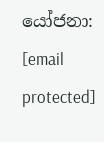යෝජනා: [email protected]